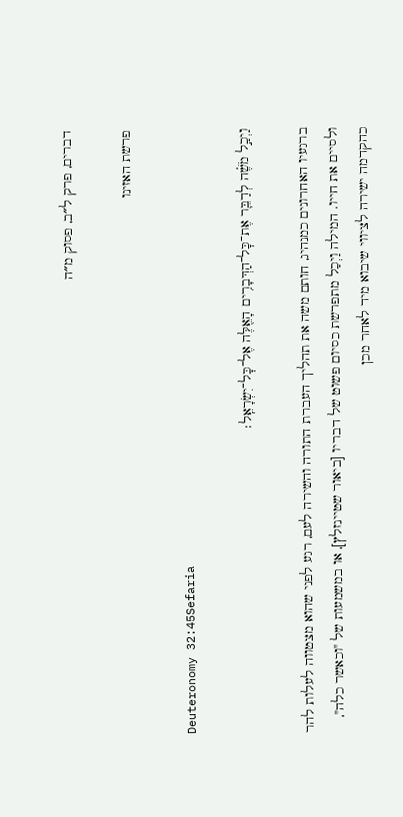דברים, פרק ל״ב, פסוק מ״ה

פרשת האזינו

Deuteronomy 32:45Sefaria

וַיְכַ֣ל מֹשֶׁ֗ה לְדַבֵּ֛ר אֶת־כׇּל־הַדְּבָרִ֥ים הָאֵ֖לֶּה אֶל־כׇּל־יִשְׂרָאֵֽל׃

ברגעיו האחרונים כמנהיג, חותם משה את תהליך העברת התורה והשירה לעם, רגע לפני שהוא מצטווה לעלות להר ולסיים את חייו. המילה וַיְכַל מתפרשת כסיום פשוט של דבריו [ביאור שטיינזלץ], או במשמעות של "וכאשר כלה", כהקדמה ישירה לציווי שיבוא מיד לאחר מכן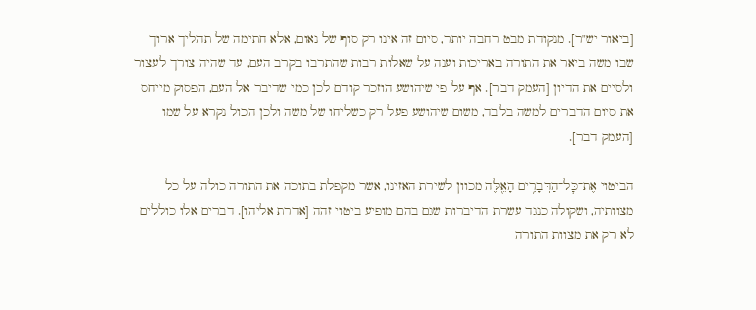[ביאור יש"ר]. מנקודת מבט רחבה יותר, סיום זה אינו רק סוף של נאום, אלא חתימה של תהליך ארוך שבו משה ביאר את התורה באריכות וענה על שאלות רבות שהתרבו בקרב העם, עד שהיה צורך לעצור ולסיים את הדיון [העמק דבר]. אף על פי שיהושע הוזכר קודם לכן כמי שדיבר אל העם, הפסוק מייחס את סיום הדברים למשה בלבד, משום שיהושע פעל רק כשליחו של משה ולכן הכול נקרא על שמו [העמק דבר].

הביטוי אֶת־כׇּל־הַדְּבָרִ֥ים הָאֵ֖לֶּה מכוון לשירת האזינו, אשר מקפלת בתוכה את התורה כולה על כל מצוותיה, ושקולה כנגד עשרת הדיברות שגם בהם מופיע ביטוי זהה [אדרת אליהו]. דברים אלו כוללים לא רק את מצוות התורה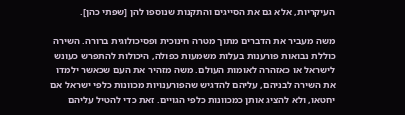העיקריות, אלא גם את הסייגים והתקנות שנוספו להן [שפתי כהן].

משה מעביר את הדברים מתוך מטרה חינוכית ופסיכולוגית ברורה. השירה כוללת נבואות פורענות בעלות משמעות כפולה, היכולות להתפרש כעונש לישראל או כאזהרה לאומות העולם. משה מזהיר את העם שכאשר ילמדו את השירה לבניהם, עליהם להדגיש שהפורענויות מכוונות כלפי ישראל אם יחטאו, ולא להציג אותן כמכוונות כלפי הגויים. זאת כדי להטיל עליהם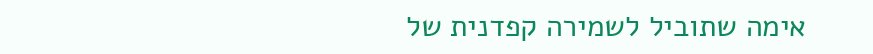אימה שתוביל לשמירה קפדנית של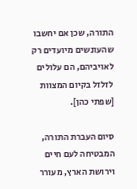התורה, שכן אם יחשבו שהעונשים מיועדים רק לאויביהם, הם עלולים לזלזל בקיום המצוות [שפתי כהן].

סיום העברת התורה, המבטיחה לעם חיים וירושת הארץ, מעורר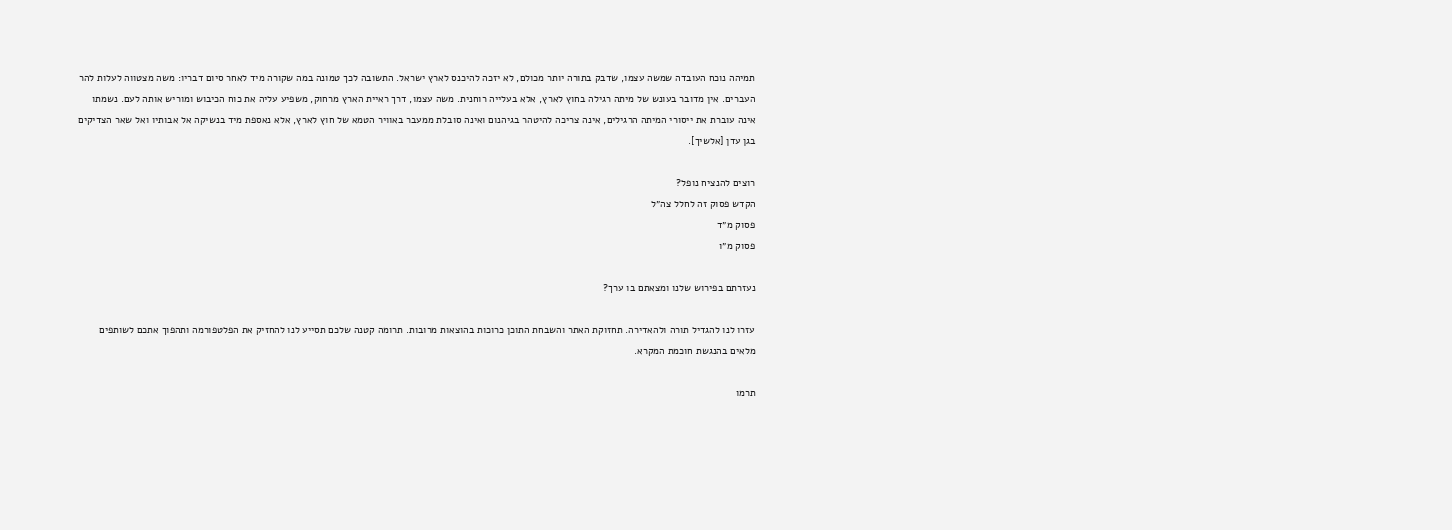תמיהה נוכח העובדה שמשה עצמו, שדבק בתורה יותר מכולם, לא יזכה להיכנס לארץ ישראל. התשובה לכך טמונה במה שקורה מיד לאחר סיום דבריו: משה מצטווה לעלות להר העברים. אין מדובר בעונש של מיתה רגילה בחוץ לארץ, אלא בעלייה רוחנית. משה עצמו, דרך ראיית הארץ מרחוק, משפיע עליה את כוח הכיבוש ומוריש אותה לעם. נשמתו אינה עוברת את ייסורי המיתה הרגילים, אינה צריכה להיטהר בגיהנום ואינה סובלת ממעבר באוויר הטמא של חוץ לארץ, אלא נאספת מיד בנשיקה אל אבותיו ואל שאר הצדיקים בגן עדן [אלשיך].

רוצים להנציח נופל?
הקדש פסוק זה לחלל צה״ל
פסוק מ״ד
פסוק מ״ו

נעזרתם בפירוש שלנו ומצאתם בו ערך?

עזרו לנו להגדיל תורה ולהאדירה. תחזוקת האתר והשבחת התוכן כרוכות בהוצאות מרובות. תרומה קטנה שלכם תסייע לנו להחזיק את הפלטפורמה ותהפוך אתכם לשותפים מלאים בהנגשת חוכמת המקרא.

תרמו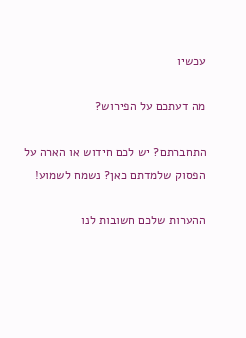עכשיו

מה דעתכם על הפירוש?

התחברתם? יש לכם חידוש או הארה על הפסוק שלמדתם כאן? נשמח לשמוע!

ההערות שלכם חשובות לנו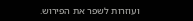ועוזרות לשפר את הפירוש.